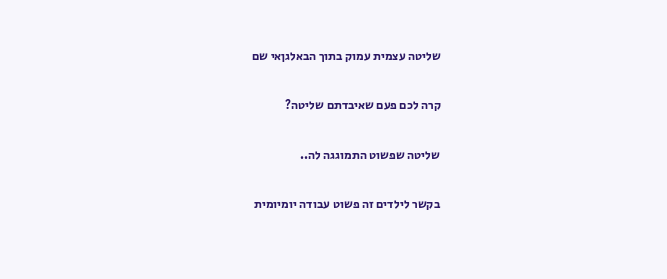שליטה עצמית עמוק בתוך הבאלגןאי שם

קרה לכם פעם שאיבדתם שליטה?

שליטה שפשוט התמוגגה לה..

בקשר לילדים זה פשוט עבודה יומיומית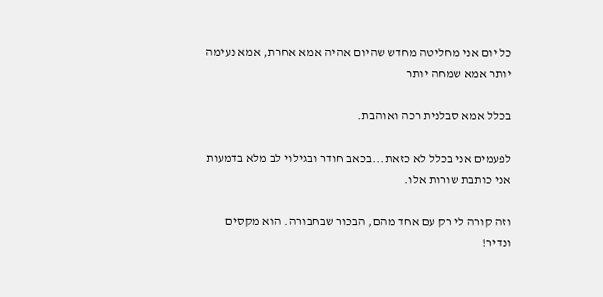כל יום אני מחליטה מחדש שהיום אהיה אמא אחרת, אמא נעימה יותר אמא שמחה יותר

בכלל אמא סבלנית רכה ואוהבת.

לפעמים אני בכלל לא כזאת...בכאב חודר ובגילוי לב מלא בדמעות אני כותבת שורות אלו.

וזה קורה לי רק עם אחד מהם, הבכור שבחבורה. הוא מקסים ונדיר!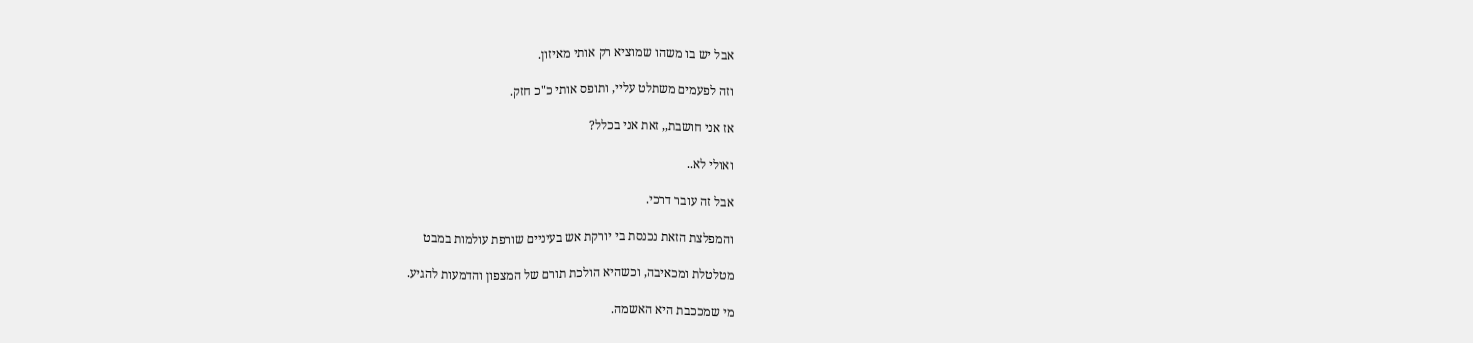אבל יש בו משהו שמוציא רק אותי מאיזון.

וזה לפעמים משתלט עליי, ותופס אותי כ"כ חזק.

אז אני חושבת,, זאת אני בכלל?

ואולי לא..

אבל זה עובר דרכי.

והמפלצת הזאת נכנסת בי יורקת אש בעיניים שורפת עולמות במבט

מטלטלת ומכאיבה, וכשהיא הולכת תורם של המצפון והדמעות להגיע.

מי שמככבת היא האשמה.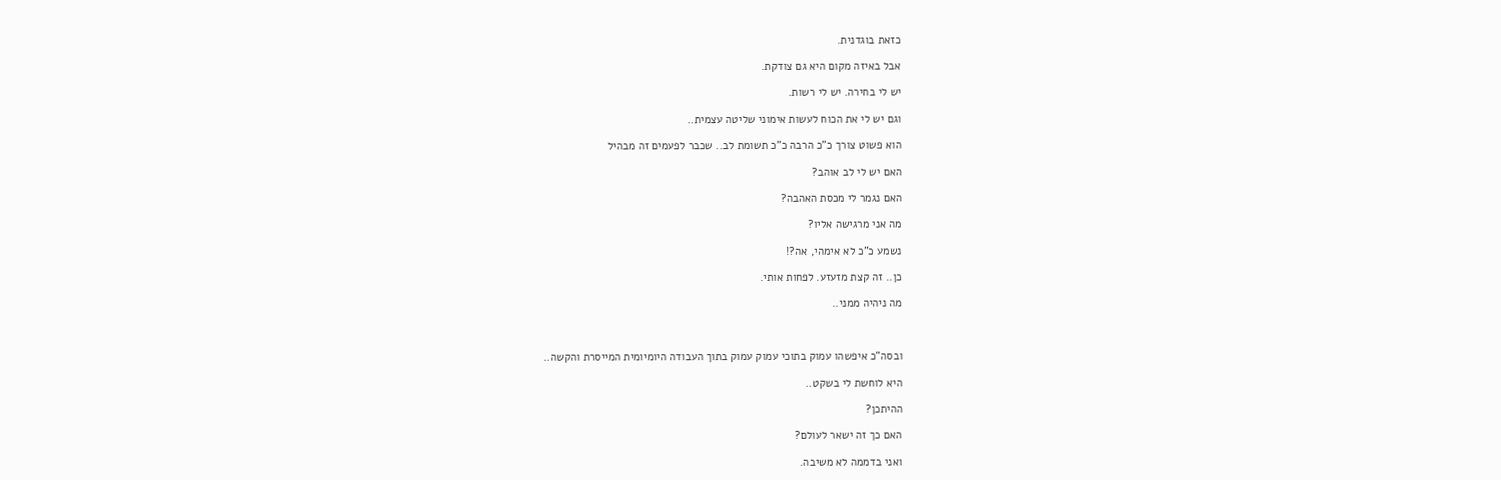כזאת בוגדנית.

אבל באיזה מקום היא גם צודקת.

יש לי בחירה. יש לי רשות.

וגם יש לי את הכוח לעשות אימוני שליטה עצמית..

הוא פשוט צורך כ"כ הרבה כ"כ תשומת לב.. שכבר לפעמים זה מבהיל

האם יש לי לב אוהב?

האם נגמר לי מכסת האהבה?

מה אני מרגישה אליו?

נשמע כ"כ לא אימהי, אה?!

כן.. זה קצת מזעזע. לפחות אותי.

מה ניהיה ממני..



ובסה"כ איפשהו עמוק בתוכי עמוק עמוק בתוך העבודה היומיומית המייסרת והקשה..

היא לוחשת לי בשקט..

ההיתכן?

האם כך זה ישאר לעולם?

ואני בדממה לא משיבה.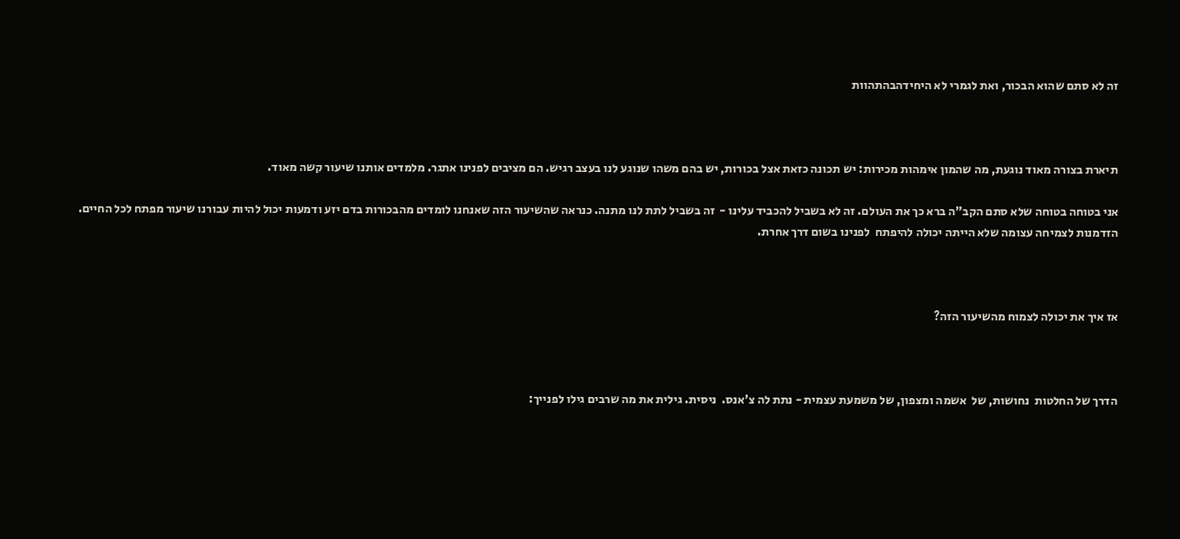זה לא סתם שהוא הבכור, ואת לגמרי לא היחידהבהתהוות



תיארת בצורה מאוד נוגעת, מה שהמון אימהות מכירות: יש תכונה כזאת אצל בכורות, יש בהם משהו שנוגע לנו בעצב רגיש. הם מציבים לפנינו אתגר. מלמדים אותנו שיעור קשה מאוד.

אני בטוחה בטוחה שלא סתם הקב"ה ברא כך את העולם. זה לא בשביל להכביד עלינו -  זה בשביל לתת לנו מתנה. כנראה שהשיעור הזה שאנחנו לומדים מהבכורות בדם יזע ודמעות יכול להיות עבורנו שיעור מפתח לכל החיים. הזדמנות לצמיחה עצומה שלא הייתה יכולה להיפתח  לפנינו בשום דרך אחרת.



אז איך את יכולה לצמוח מהשיעור הזה?



הדרך של החלטות  נחושות, של  אשמה ומצפון, של משמעת עצמית - נתת לה צ'אנס.  ניסית. גילית את מה שרבים גילו לפנייך: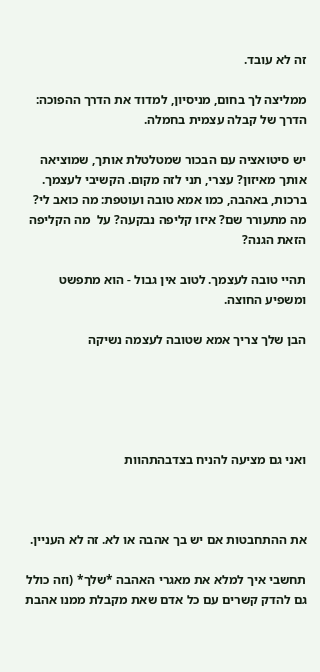זה לא עובד.

ממליצה לך בחום, מניסיון, למדוד את הדרך ההפוכה: הדרך של קבלה עצמית בחמלה.

יש סיטואציה עם הבכור שמטלטלת אותך, שמוציאה אותך מאיזון? עצרי, תני לזה מקום. הקשיבי לעצמך. ברכות, באהבה, כמו אמא טובה ועוטפת: מה כואב לי? מה מתעורר שם? איזו קליפה נבקעה? על  מה הקליפה הזאת הגנה?

תהיי טובה לעצמך. לטוב אין גבול - הוא מתפשט ומשפיע החוצה.

הבן שלך צריך אמא שטובה לעצמה נשיקה





ואני גם מציעה להניח בצדבהתהוות



את ההתחבטות אם יש בך אהבה או לא. זה לא העניין.

תחשבי איך למלא את מאגרי האהבה *שלך* (וזה כולל גם להדק קשרים עם כל אדם שאת מקבלת ממנו אהבת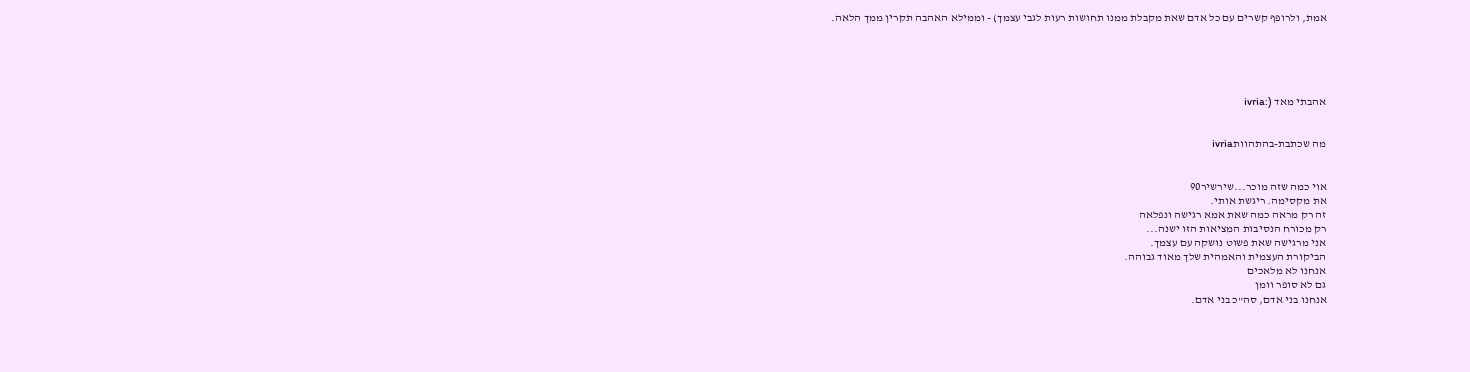אמת, ולרופף קשרים עם כל אדם שאת מקבלת ממנו תחושות רעות לגבי עצמך) - וממילא האהבה תקרין ממך הלאה.





אהבתי מאד (:ivria


מה שכתבת-בהתהוותivria


אוי כמה שזה מוכר...שירשיר90
את מקסימה. ריגשת אותי.
זה רק מראה כמה שאת אמא רגישה ונפלאה
רק מכורח הנסיבות המציאות הזו ישנה...
אני מרגישה שאת פשוט נושקה עם עצמך.
הביקורת העצמית והאמהית שלך מאוד גבוהה.
אנחנו לא מלאכים
גם לא סופר וומן
אנחנו בני אדם, סה"כ בני אדם.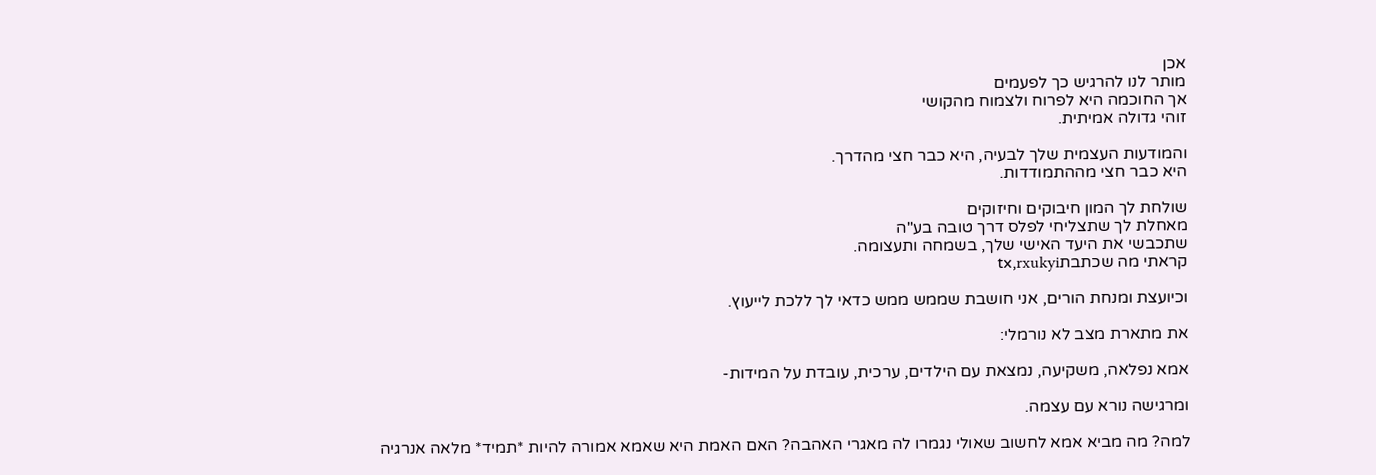אכן
מותר לנו להרגיש כך לפעמים
אך החוכמה היא לפרוח ולצמוח מהקושי
זוהי גדולה אמיתית.

והמודעות העצמית שלך לבעיה, היא כבר חצי מהדרך.
היא כבר חצי מההתמודדות.

שולחת לך המון חיבוקים וחיזוקים
מאחלת לך שתצליחי לפלס דרך טובה בע"ה
שתכבשי את היעד האישי שלך, בשמחה ותעצומה.
קראתי מה שכתבתtx,rxukyi

וכיועצת ומנחת הורים, אני חושבת שממש ממש כדאי לך ללכת לייעוץ.

את מתארת מצב לא נורמלי:

אמא נפלאה, משקיעה, נמצאת עם הילדים, ערכית, עובדת על המידות-

ומרגישה נורא עם עצמה.

למה? מה מביא אמא לחשוב שאולי נגמרו לה מאגרי האהבה? האם האמת היא שאמא אמורה להיות *תמיד* מלאה אנרגיה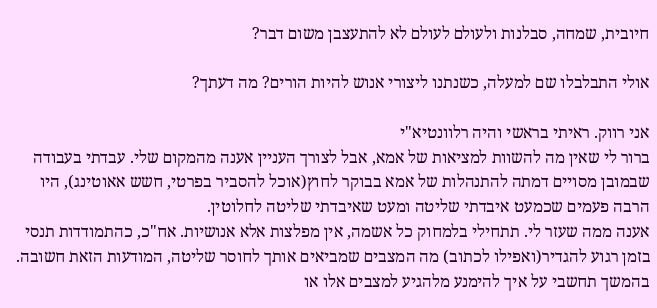חיובית, שמחה, סבלנות ולעולם לעולם לא להתעצבן משום דבר?

אולי התבלבלו שם למעלה, כשנתנו ליצורי אנוש להיות הורים? מה דעתך?

אני רווק. ראיתי בראשי והיה רלוונטיא"י
ברור לי שאין מה להשוות למציאות של אמא, אבל לצורך העניין אענה מהמקום שלי. עבדתי בעבודה שבמובן מסויים דמתה להתנהלות של אמא בבוקר לחוץ(אוכל להסביר בפרטי, חשש אאוטינג), היו הרבה פעמים שכמעט איבדתי שליטה ומעט שאיבדתי שליטה לחלוטין.
אענה ממה שעזר לי. תתחילי בלמחוק כל אשמה, אין מפלצות אלא אנושיות. אח"כ, כהתמודדות תנסי בזמן רגוע להגדיר(ואפילו לכתוב) מה המצבים שמביאים אותך לחוסר שליטה, המודעות הזאת חשובה. בהמשך תחשבי על איך להימנע מלהגיע למצבים אלו או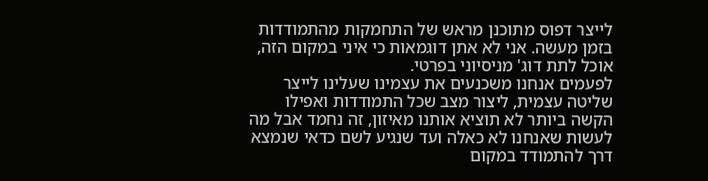לייצר דפוס מתוכנן מראש של התחמקות מהתמודדות בזמן מעשה. אני לא אתן דוגמאות כי איני במקום הזה, אוכל לתת דוג' מניסיוני בפרטי.
לפעמים אנחנו משכנעים את עצמינו שעלינו לייצר שליטה עצמית, ליצור מצב שכל התמודדות ואפילו הקשה ביותר לא תוציא אותנו מאיזון, זה נחמד אבל מה לעשות שאנחנו לא כאלה ועד שנגיע לשם כדאי שנמצא דרך להתמודד במקום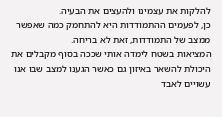להלקות את עצמינו ולהעצים את הבעיה.
כן, לפעמים ההתמודדות היא להתחמק כמה שאפשר ממצב של התמודדות, זאת לא בריחה.
המציאות בשטח לימדה אותי שככה בסוף מקבלים את היכולת להשאר באיזון גם כאשר הגענו למצב שבו אנו עשויים לאבד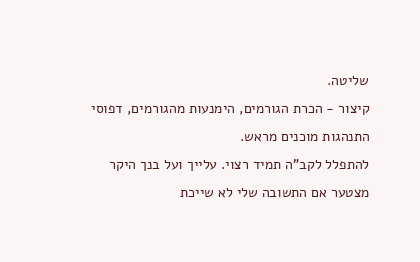שליטה.
קיצור - הכרת הגורמים, הימנעות מהגורמים, דפוסי התנהגות מוכנים מראש.
להתפלל לקב"ה תמיד רצוי. עלייך ועל בנך היקר
מצטער אם התשובה שלי לא שייכת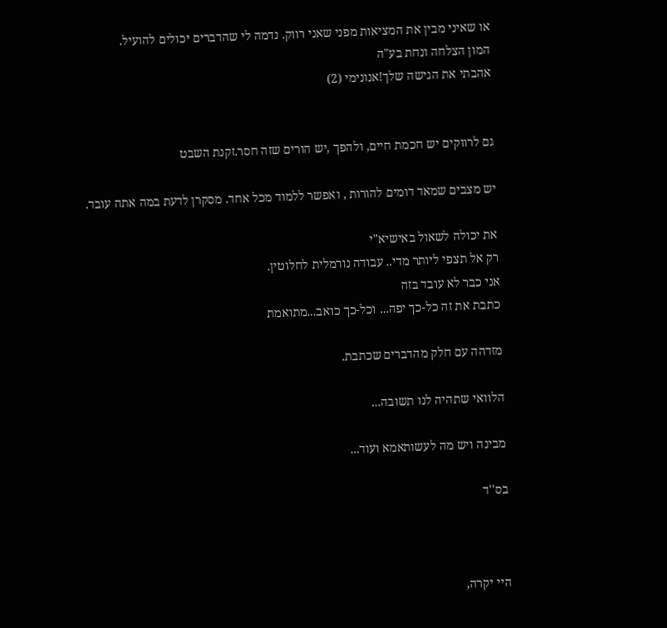או שאיני מבין את המציאות מפני שאני רווק. נדמה לי שהדברים יכולים להועיל.
המון הצלחה ונחת בע"ה
אהבתי את הגישה שלך!אנונימי (2)


גם לרווקים יש חכמת חיים, ולהפך ,יש הורים שזה חסר.זקנת השבט

יש מצבים שמאד דומים להורות , ואפשר ללמוד מכל אחד. מסקרן לדעת במה אתה עובד.

את יכולה לשאול באישיא"י
רק אל תצפי ליותר מדי.. עבודה נורמלית לחלוטין.
אני כבר לא עובד בזה
כתבת את זה כל-כך יפה... וכל-כך כואב...מתואמת

מזדהה עם חלק מהדברים שכתבת.

הלוואי שתהיה לנו תשובה...

מבינה ויש מה לעשותאמא ועוד...

בס''ד



היי יקרה,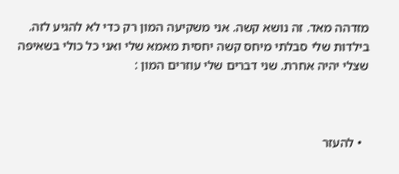מזדהה מאד. זה נושא קשה. אני משקיעה המון רק כדי לא להגיע לזה. בילדות שלי סבלתי מיחס קשה יחסית מאמא שלי ואני כל כולי בשאיפה שצלי יהיה אחרת. שני דברים שלי עוזרים המון :



  • להעזר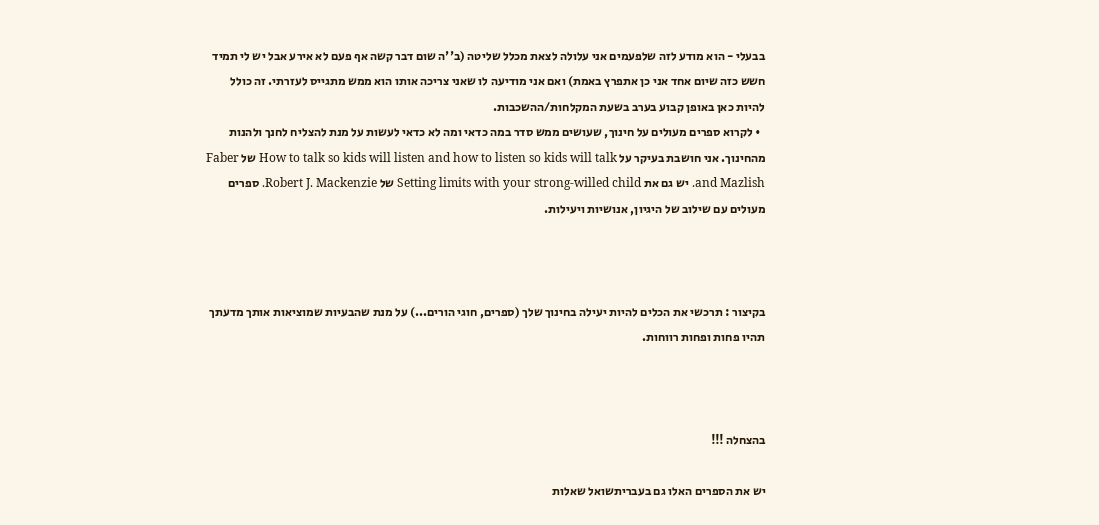בבעלי - הוא מודע לזה שלפעמים אני עלולה לצאת מכלל שליטה (ב''ה שום דבר קשה אף פעם לא אירע אבל יש לי תמיד חשש כזה שיום אחד אני כן אתפרץ באמת) ואם אני מודיעה לו שאני צריכה אותו הוא ממש מתגייס לעזרתי. זה כולל להיות כאן באופן קבוע בערב בשעת המקלחות/ההשכבות.
  • לקרוא ספרים מעולים על חינוך, שעושים ממש סדר במה כדאי ומה לא כדאי לעשות על מנת להצליח לחנך ולהנות מהחינוך. אני חושבת בעיקר על How to talk so kids will listen and how to listen so kids will talk של Faber and Mazlish. יש גם את Setting limits with your strong-willed child של Robert J. Mackenzie. ספרים מעולים עם שילוב של היגיון, אנושיות ויעילות.



בקיצור : תרכשי את הכלים להיות יעילה בחינוך שלך (ספרים, חוגי הורים...) על מנת שהבעיות שמוציאות אותך מדעתך תהיו פחות ופחות רווחות.



בהצחלה !!!

יש את הספרים האלו גם בעבריתשואל שאלות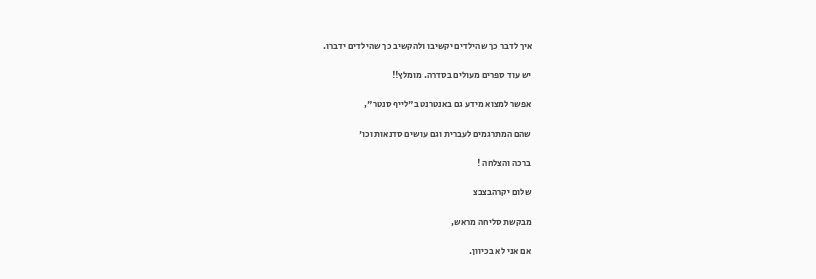איך לדבר כך שהילדים יקשיבו ולהקשיב כך שהילדים ידברו.

יש עוד ספרים מעולים בסדרה. מומלץ!!

אפשר למצוא מידע גם באנטרנט ב"לייף סנטר",

שהם המתרגמים לעברית וגם עושים סדנאות וכו'

ברכה והצלחה !

שלום יקרהבצבצ

מבקשת סליחה מראש,

אם אני לא בכיוון.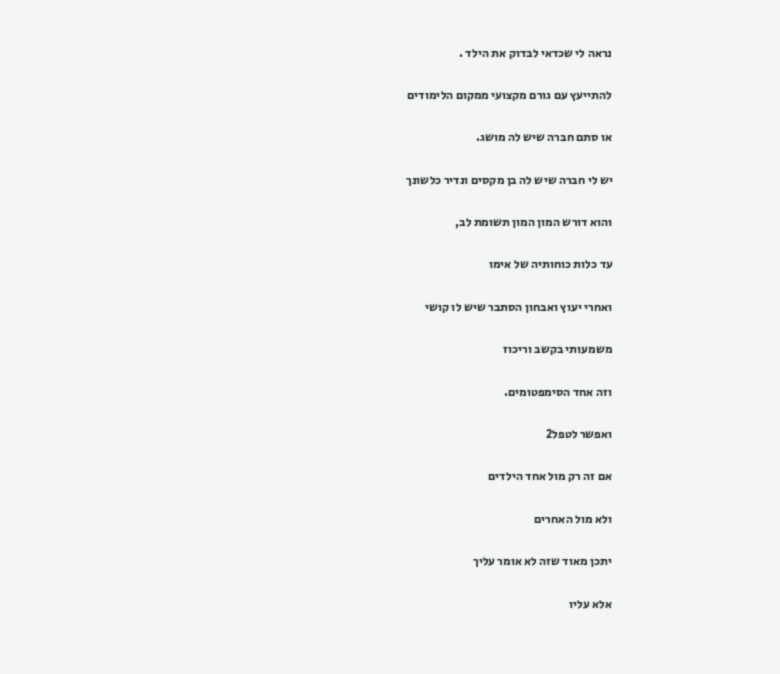נראה לי שכדאי לבדוק את הילד .

להתייעץ עם גורם מקצועי ממקום הלימודים

או סתם חברה שיש לה מושג.

יש לי חברה שיש לה בן מקסים ונדיר כלשונך

והוא דורש המון המון תשומת לב,

עד כלות כוחותיה של אימו

ואחרי יעוץ ואבחון הסתבר שיש לו קושי

משמעותי בקשב וריכוז

וזה אחד הסימפטומים.

ואפשר לטפל2

אם זה רק מול אחד הילדים

ולא מול האחרים

יתכן מאוד שזה לא אומר עליך

אלא עליו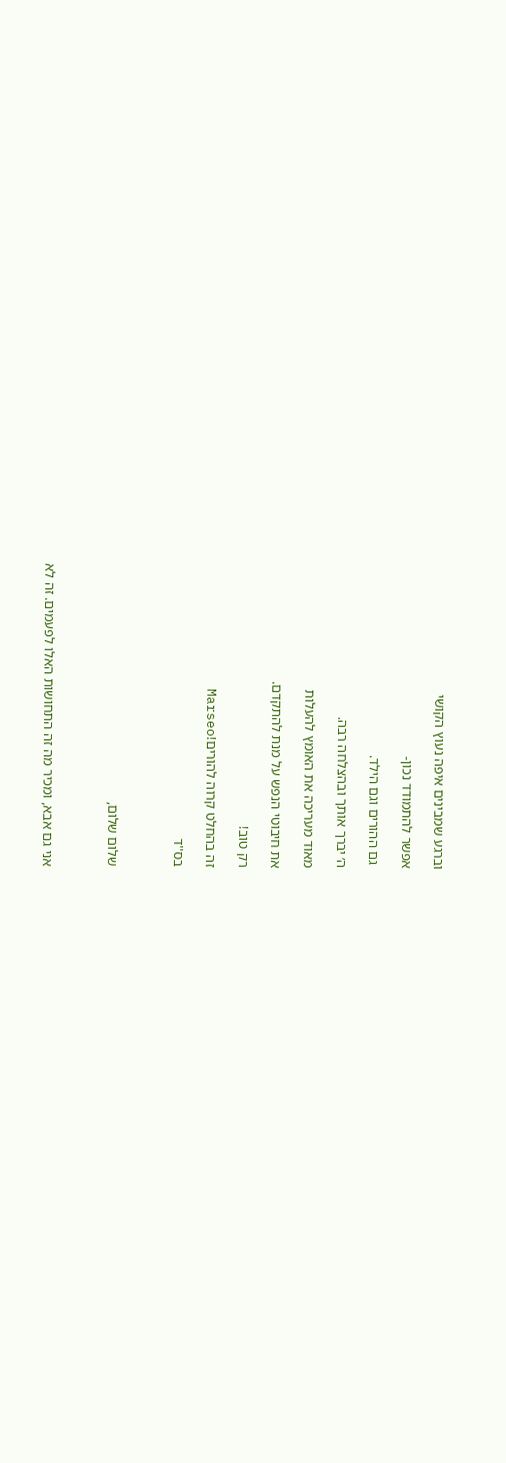וברגע שמבינים איפה נעוץ הקושי

אפשר להתמודד נכון-

 גם ההורים וגם הילד.

ה׳ יברך אותך ובהצלחה רבה.

מאוד מעריכה את האומץ להעלות

את חיבוטי הנפש על מנת להתקדם.

רק טוב!

זה בהחלט קרוה להורים!Marseo

בס''ד



שלום שלום,



אני גם אבא, ומכיר מה זה התחושות האלו לפעמים. זה לא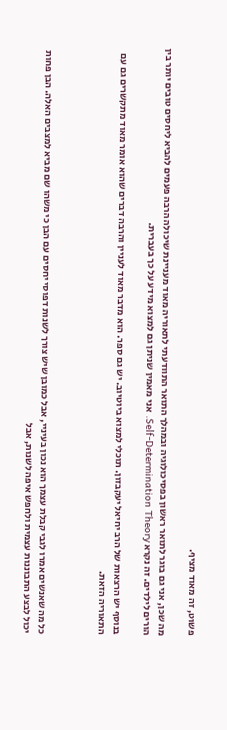פשוט, זה מאוד מציף.

מה שכן, אני גם בוגר לתואר ראשון בפסיכולוגיה ובמהלך התואר התוודעתי לתאוריה מאוד מעניינת שיכולה הרבה פעמים להביא ליחסים טובים יותר בין הורים לילדים. זה נקרא Self-Determination Theory. אני מאמין שניתן גם למצוא מידע על כך בעברית.

בנוסף יש הרצאות של הרב יחיאל יעקבזון. תוכלי למצוא ביוטיוב. יש גם ספר. הוא מדבר מאוד לעניין והרבה דברים שהוא אומר מאוד מתקשרים גם עם התאוריה הזאת.



כל מה שאנשים אמרו לגבי קבלת עצמך הוא נכון בעיניי, אבל כמובן שיש צורך לשנות דפוסי יחסים עם הבן כי משהו שם מביא למצבים האלה. הבן פחות יכול לבצע התבוננות עצמית ולחפש איפה לשנות, אבל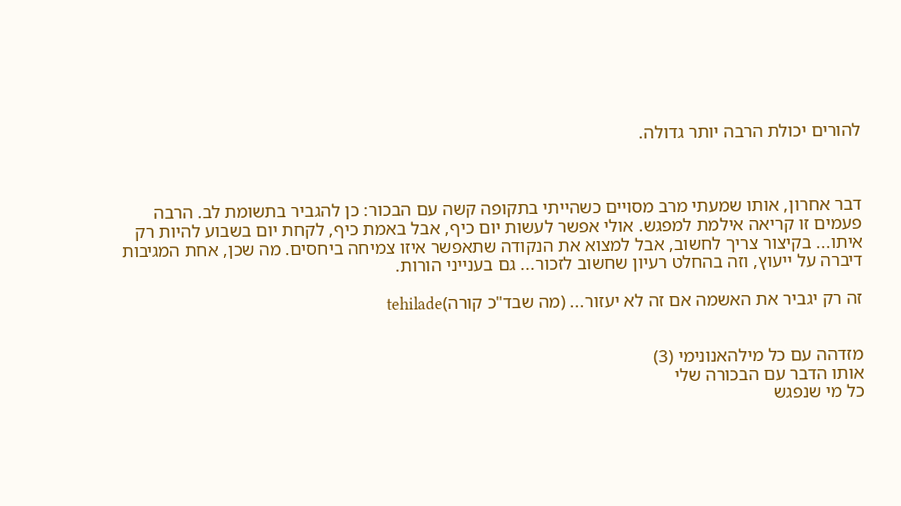להורים יכולת הרבה יותר גדולה.



דבר אחרון, אותו שמעתי מרב מסויים כשהייתי בתקופה קשה עם הבכור: כן להגביר בתשומת לב. הרבה פעמים זו קריאה אילמת למפגש. אולי אפשר לעשות יום כיף, אבל באמת כיף, לקחת יום בשבוע להיות רק איתו... בקיצור צריך לחשוב, אבל למצוא את הנקודה שתאפשר איזו צמיחה ביחסים. מה שכן, אחת המגיבות דיברה על ייעוץ, וזה בהחלט רעיון שחשוב לזכור... גם בענייני הורות.

זה רק יגביר את האשמה אם זה לא יעזור... (מה שבד"כ קורה)tehilade


מזדהה עם כל מילהאנונימי (3)
אותו הדבר עם הבכורה שלי
כל מי שנפגש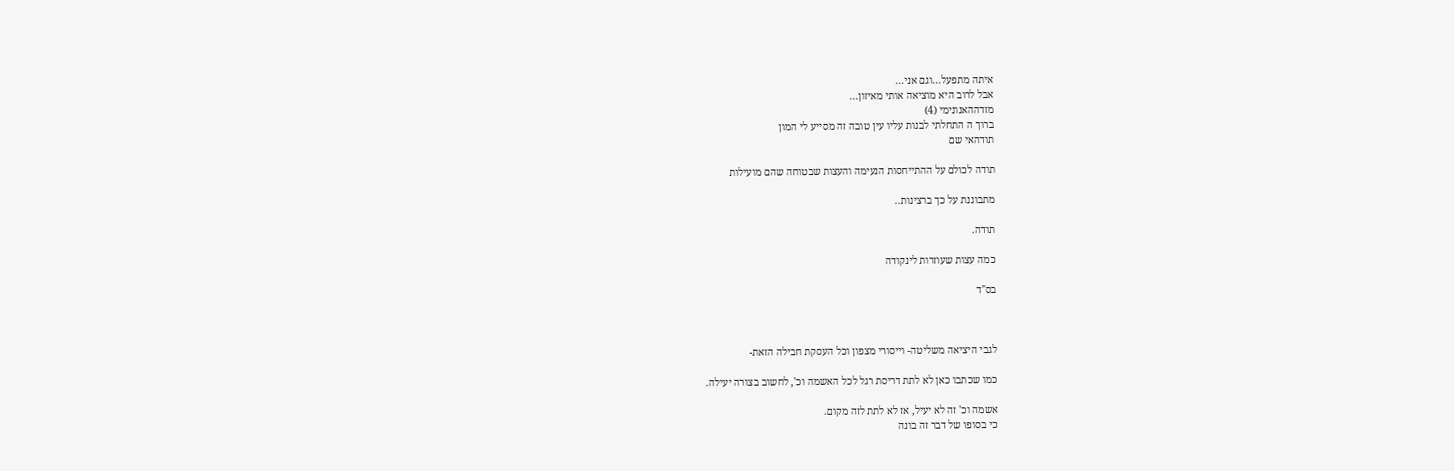איתה מתפעל...וגם אני...
אבל לרוב היא מוציאה אותי מאיזון...
מזדההאנונימי (4)
ברוך ה התחלתי לבנות עליו עין טובה זה מסייע לי המון
תודהאי שם

תודה לכולם על ההתייחסות הנעימה והעצות שבטוחה שהם מועילות

מתבוננת על כך ברצינות..

תודה.

כמה עצות שעוזרות לינקודה

בס"ד



לגבי היציאה משליטה- וייסורי מצפון וכל העסקת חבילה הזאת-

כמו שכתבו כאן לא לתת דריסת רגל לכל האשמה וכ', לחשוב בצורה יעילה.

אשמה וכ' זה לא יעיל, אז לא לתת לזה מקום.
כי בסופו של דבר זה בונה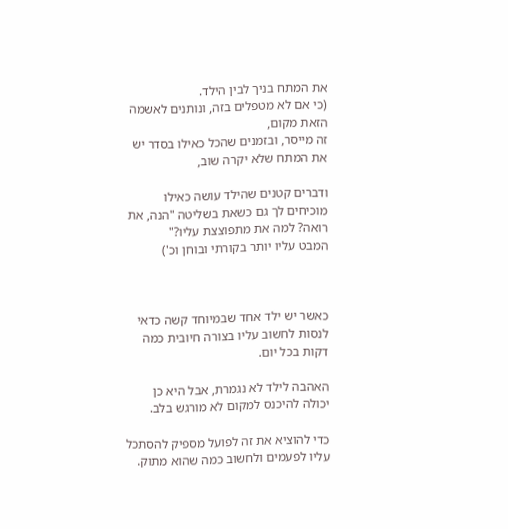את המתח בניך לבין הילד.
(כי אם לא מטפלים בזה, ונותנים לאשמה הזאת מקום,
זה מייסר, ובזמנים שהכל כאילו בסדר יש את המתח שלא יקרה שוב,

ודברים קטנים שהילד עושה כאילו מוכיחים לך גם כשאת בשליטה "הנה, את רואה? למה את מתפוצצת עליו?"
המבט עליו יותר בקורתי ובוחן וכ')



כאשר יש ילד אחד שבמיוחד קשה כדאי לנסות לחשוב עליו בצורה חיובית כמה דקות בכל יום.

האהבה לילד לא נגמרת, אבל היא כן יכולה להיכנס למקום לא מורגש בלב.

כדי להוציא את זה לפועל מספיק להסתכל עליו לפעמים ולחשוב כמה שהוא מתוק.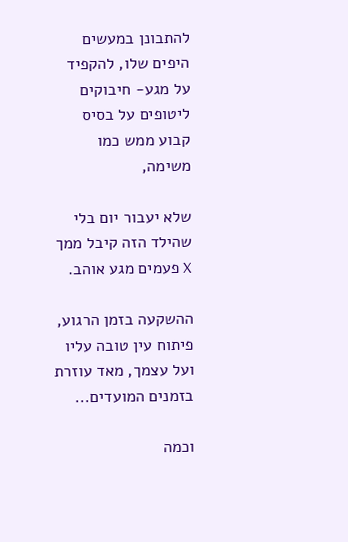להתבונן במעשים היפים שלו, להקפיד על מגע- חיבוקים ליטופים על בסיס קבוע ממש כמו משימה,

שלא יעבור יום בלי שהילד הזה קיבל ממך X פעמים מגע אוהב.

ההשקעה בזמן הרגוע, פיתוח עין טובה עליו ועל עצמך, מאד עוזרת בזמנים המועדים...

וכמה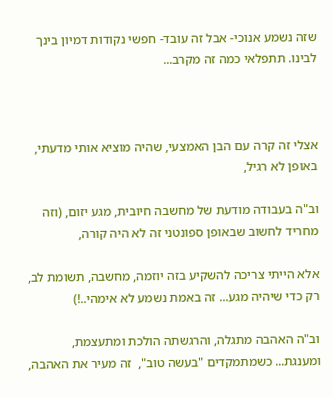שזה נשמע אנוכי- אבל זה עובד- חפשי נקודות דמיון בינך לבינו. תתפלאי כמה זה מקרב...



אצלי זה קרה עם הבן האמצעי, שהיה מוציא אותי מדעתי, באופן לא רגיל,

וב"ה בעבודה מודעת של מחשבה חיובית, מגע יזום, (וזה מחריד לחשוב שבאופן ספונטני זה לא היה קורה,

אלא הייתי צריכה להשקיע בזה יוזמה, מחשבה, תשומת לב, רק כדי שיהיה מגע... זה באמת נשמע לא אימהי..!)

וב"ה האהבה מתגלה, והרגשתה הולכת ומתעצמת, ומענגת... כשמתמקדים "בעשה טוב",  זה מעיר את האהבה,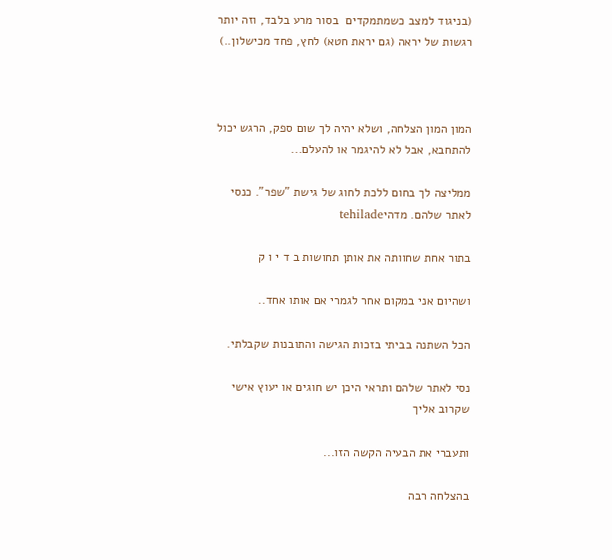(בניגוד למצב כשמתמקדים  בסור מרע בלבד, וזה יותר רגשות של יראה (גם יראת חטא) לחץ, פחד מכישלון..)



המון המון הצלחה, ושלא יהיה לך שום ספק, הרגש יכול להתחבא, אבל לא להיגמר או להעלם...

ממליצה לך בחום ללכת לחוג של גישת "שפר". כנסי לאתר שלהם. מדהיtehilade

בתור אחת שחוותה את אותן תחושות ב ד י ו ק

ושהיום אני במקום אחר לגמרי אם אותו אחד..

הכל השתנה בביתי בזכות הגישה והתובנות שקבלתי.

נסי לאתר שלהם ותראי היכן יש חוגים או יעוץ אישי שקרוב אליך

ותעברי את הבעיה הקשה הזו...

בהצלחה רבה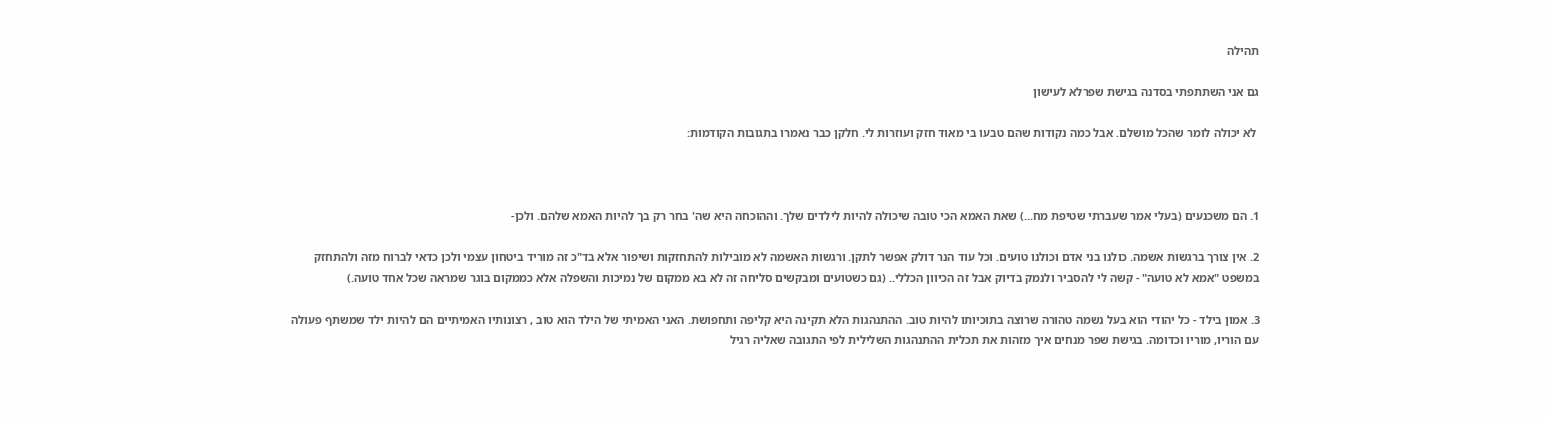תהילה

גם אני השתתפתי בסדנה בגישת שפרלא לעישון

 לא יכולה לומר שהכל מושלם. אבל כמה נקודות שהם טבעו בי מאוד חזק ועוזרות לי. חלקן כבר נאמרו בתגובות הקודמות:



1. הם משכנעים (בעלי אמר שעברתי שטיפת מח...) שאת האמא הכי טובה שיכולה להיות לילדים שלך. וההוכחה היא שה' בחר רק בך להיות האמא שלהם. ולכן-

2. אין צורך ברגשות אשמה. כולנו בני אדם וכולנו טועים. וכל עוד הנר דולק אפשר לתקן. ורגשות האשמה לא מובילות להתחזקות ושיפור אלא בד"כ זה מוריד ביטחון עצמי ולכן כדאי לברוח מזה ולהתחזק במשפט "אמא לא טועה" - קשה לי להסביר ולנמק בדיוק אבל זה הכיוון הכללי.. (גם כשטועים ומבקשים סליחה זה לא בא ממקום של נמיכות והשפלה אלא כממקום בוגר שמראה שכל אחד טועה.)

3. אמון בילד - כל יהודי הוא בעל נשמה טהורה שרוצה בתוכיותו להיות טוב. ההתנהגות הלא תקינה היא קליפה ותחפושת. האני האמיתי של הילד הוא טוב , רצונותיו האמיתיים הם להיות ילד שמשתף פעולה עם הוריו, מוריו וכדומה. בגישת שפר מנחים איך מזהות את תכלית ההתנהגות השלילית לפי התגובה שאליה רגיל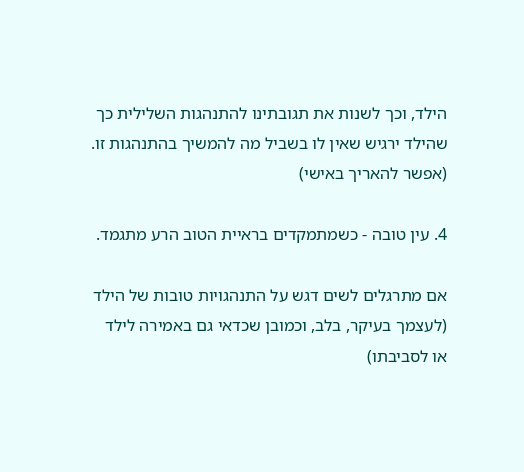הילד, וכך לשנות את תגובתינו להתנהגות השלילית כך שהילד ירגיש שאין לו בשביל מה להמשיך בהתנהגות זו. (אפשר להאריך באישי)

4. עין טובה - כשמתמקדים בראיית הטוב הרע מתגמד.

אם מתרגלים לשים דגש על התנהגויות טובות של הילד (לעצמך בעיקר, בלב, וכמובן שכדאי גם באמירה לילד או לסביבתו)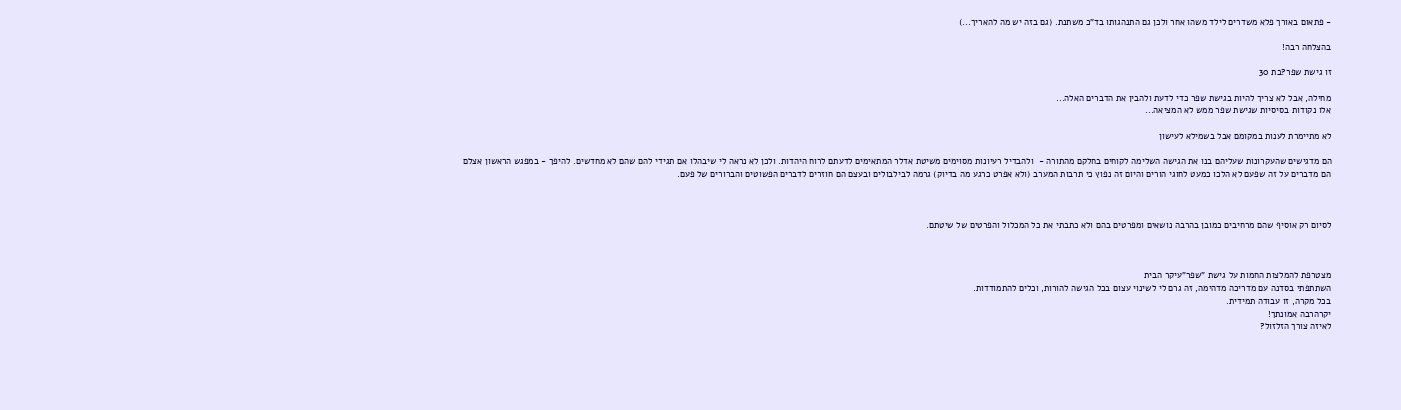- פתאום באורך פלא משדרים לילד משהו אחר ולכן גם התנהגותו בד"כ משתנת. (גם בזה יש מה להאריך...)

בהצלחה רבה!

זו גישת שפר?בת 30

מחילה, אבל לא צריך להיות בגישת שפר כדי לדעת ולהבין את הדברים האלה...
אלו נקודות בסיסיות שגישת שפר ממש לא המציאה...

לא מתיימרת לענות במקומם אבל בשמילא לעישון

הם מדגישים שהעקרונות שעליהם בנו את הגישה השלימה לקוחים בחלקם מהתורה -  ולהבדיל רעיונות מסוימים משיטת אדלר המתאימים לדעתם לרוח היהדות. ולכן לא נראה לי שיבהלו אם תגידי להם שהם לא מחדשים. להיפך - במפגש הראשון אצלם הם מדברים על זה שפעם לא הלכו כמעט לחוגי הורים והיום זה נפוץ כי תרבות המערב (ולא אפרט כרגע מה בדיוק) גרמה לבילבולים ובעצם הם חוזרים לדברים הפשוטים והברורים של פעם.



לסיום רק אוסיף שהם מרחיבים כמובן בהרבה נושאים ומפרטים בהם ולא כתבתי את כל המכלול והפרטים של שיטתם.



מצטרפת להמלצות החמות על גישת "שפר"עיקר הבית
השתתפתי בסדנה עם מדריכה מדהימה, זה גרם לי לשינוי עצום בכל הגישה להורות, וכלים להתמודדות.
בכל מקרה, זו עבודה תמידית.
יקרהרבה אמונתך!
לאיזה צורך הזלזול?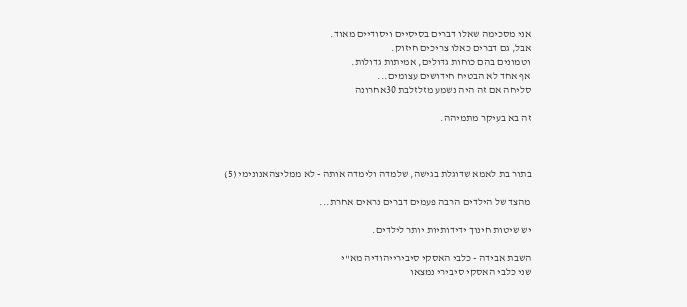אני מסכימה שאלו דברים בסיסיים ויסודיים מאוד.
אבל, גם דברים כאלו צריכים חיזוק.
וטמונים בהם כוחות גדולים, אמיתות גדולות.
אף אחד לא הבטיח חידושים עצומים...
סליחה אם זה היה נשמע מזלזלבת 30אחרונה

זה בא בעיקר מתמיהה.



בתור בת לאמא שדוגלת בגישה, שלמדה ולימדה אותה - לא ממליצהאנונימי (5)

מהצד של הילדים הרבה פעמים דברים נראים אחרת...

יש שיטות חינוך ידידותיות יותר לילדים.

השבת אבידה - כלבי האסקי סיבירייהודיה מא"י
שני כלבי האסקי סיבירי נמצאו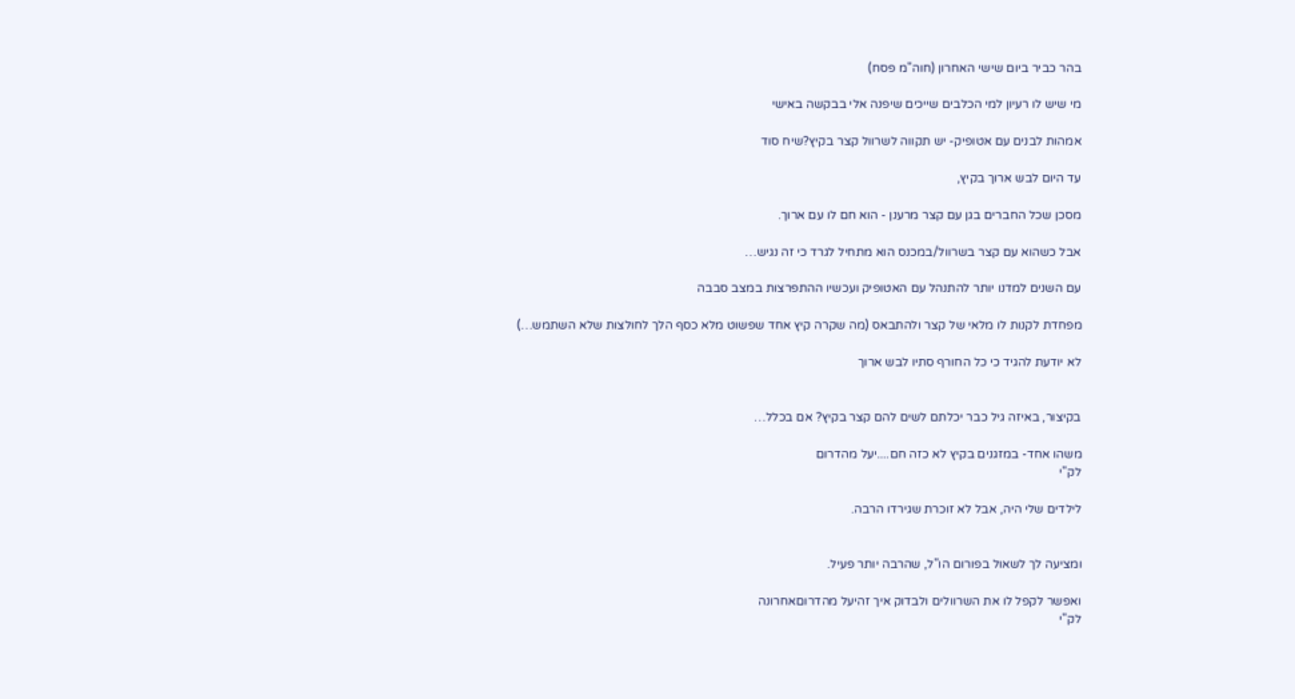בהר כביר ביום שישי האחרון (חוה"מ פסח)

מי שיש לו רעיון למי הכלבים שייכים שיפנה אלי בבקשה באישי

אמהות לבנים עם אטופיק- יש תקווה לשרוול קצר בקיץ?שיח סוד

עד היום לבש ארוך בקיץ,

מסכן שכל החברים בגן עם קצר מרענן - הוא חם לו עם ארוך.

אבל כשהוא עם קצר בשרוול/במכנס הוא מתחיל לגרד כי זה נגיש…

עם השנים למדנו יותר להתנהל עם האטופיק ועכשיו ההתפרצות במצב סבבה

מפחדת לקנות לו מלאי של קצר ולהתבאס (מה שקרה קיץ אחד שפשוט מלא כסף הלך לחולצות שלא השתמש…)

לא יודעת להגיד כי כל החורף סתיו לבש ארוך


בקיצור, באיזה גיל כבר יכלתם לשים להם קצר בקיץ? אם בכלל…

משהו אחד- במזגנים בקיץ לא כזה חם....יעל מהדרום
לק"י

לילדים שלי היה, אבל לא זוכרת שגירדו הרבה.


ומציעה לך לשאול בפורום הו"ל, שהרבה יותר פעיל.

ואפשר לקפל לו את השרוולים ולבדוק איך זהיעל מהדרוםאחרונה
לק"י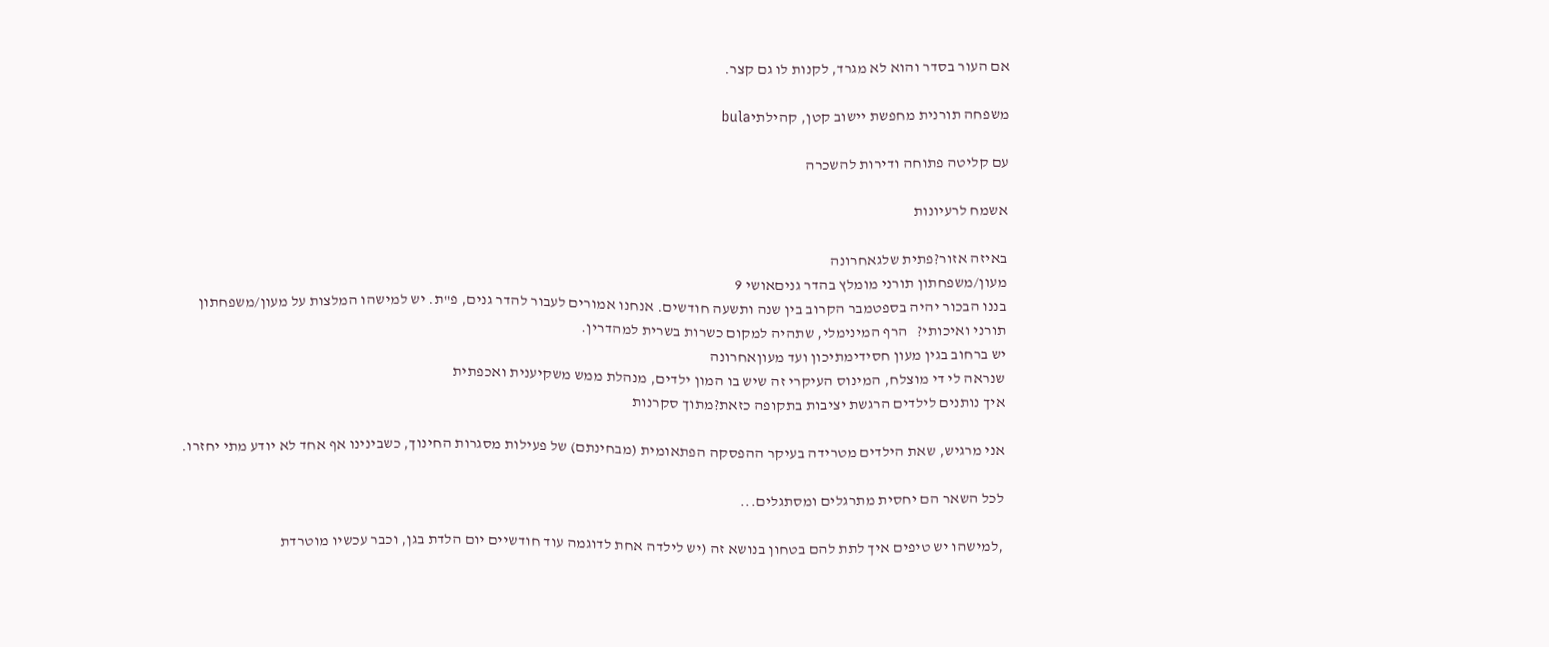אם העור בסדר והוא לא מגרד, לקנות לו גם קצר.

משפחה תורנית מחפשת יישוב קטן, קהילתיbula

עם קליטה פתוחה ודירות להשכרה

אשמח לרעיונות

באיזה אזור?פתית שלגאחרונה
מעון/משפחתון תורני מומלץ בהדר גניםאושי 9
בננו הבכור יהיה בספטמבר הקרוב בין שנה ותשעה חודשים. אנחנו אמורים לעבור להדר גנים, פ"ת. יש למישהו המלצות על מעון/משפחתון תורני ואיכותי?   הרף המינימלי, שתהיה למקום כשרות בשרית למהדרין.
יש ברחוב בגין מעון חסידימתיכון ועד מעוןאחרונה
שנראה לי די מוצלח, המינוס העיקרי זה שיש בו המון ילדים, מנהלת ממש משקיענית ואכפתית
איך נותנים לילדים הרגשת יציבות בתקופה כזאת?מתוך סקרנות

אני מרגיש, שאת הילדים מטרידה בעיקר ההפסקה הפתאומית (מבחינתם) של פעילות מסגרות החינוך, כשבינינו אף אחד לא יודע מתי יחזרו.

לכל השאר הם יחסית מתרגלים ומסתגלים...

,למישהו יש טיפים איך לתת להם בטחון בנושא זה (יש לילדה אחת לדוגמה עוד חודשיים יום הלדת בגן, וכבר עכשיו מוטרדת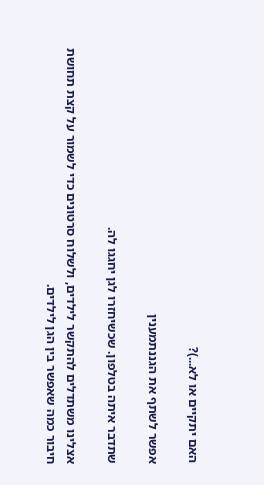האם יתקיים או לא...)?

אפשר לשתף את הגננתמענין

שתדבר איתה בטלפון. שכשיחזרו לגן יחגגו לה.

אצלינו משתדלים להתקשר לילדים, ולשלוח סרטונים כדי לשמור על קצת תחושת חיבור כמה שאפשר בין הגן לילדים.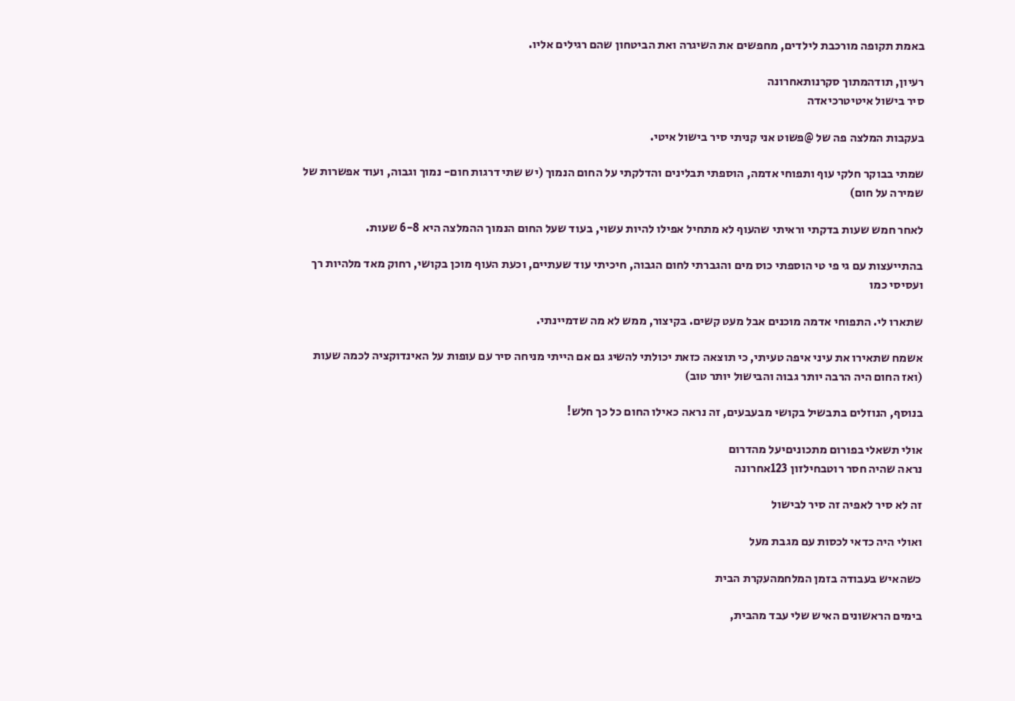באמת תקופה מורכבת לילדים, מחפשים את השיגרה ואת הביטחון שהם רגילים אליו.

רעיון, תודהמתוך סקרנותאחרונה
סיר בישול איטיטרכיאדה

בעקבות המלצה פה של @פשוט אני קניתי סיר בישול איטי.

שמתי בבוקר חלקי עוף ותפוחי אדמה, הוספתי תבלינים והדלקתי על החום הנמוך (יש שתי דרגות חום- נמוך וגבוה, ועוד אפשרות של שמירה על חום)

לאחר חמש שעות בדקתי וראיתי שהעוף לא מתחיל אפילו להיות עשוי, בעוד שעל החום הנמוך ההמלצה היא 6-8 שעות.

בהתייעצות עם גי פי טי הוספתי כוס מים והגברתי לחום הגבוה, חיכיתי עוד שעתיים, וכעת העוף מוכן בקושי, רחוק מאד מלהיות רך ועסיסי כמו

שתארו לי. התפוחי אדמה מוכנים אבל מעט קשים. בקיצור, ממש לא מה שדמיינתי.

אשמח שתאירו את עיני איפה טעיתי, כי תוצאה כזאת יכולתי להשיג גם אם הייתי מניחה סיר עם עופות על האינדוקציה לכמה שעות (ואז החום היה הרבה יותר גבוה והבישול יותר טוב)

בנוסף, הנוזלים בתבשיל בקושי מבעבעים, זה נראה כאילו החום כל כך חלש!

אולי תשאלי בפורום מתכוניםיעל מהדרום
נראה שהיה חסר רוטבחילזון 123אחרונה

זה לא סיר לאפיה זה סיר לבישול

ואולי היה כדאי לכסות עם מגבת מעל

כשהאיש בעבודה בזמן המלחמהעקרת הבית

בימים הראשונים האיש שלי עבד מהבית,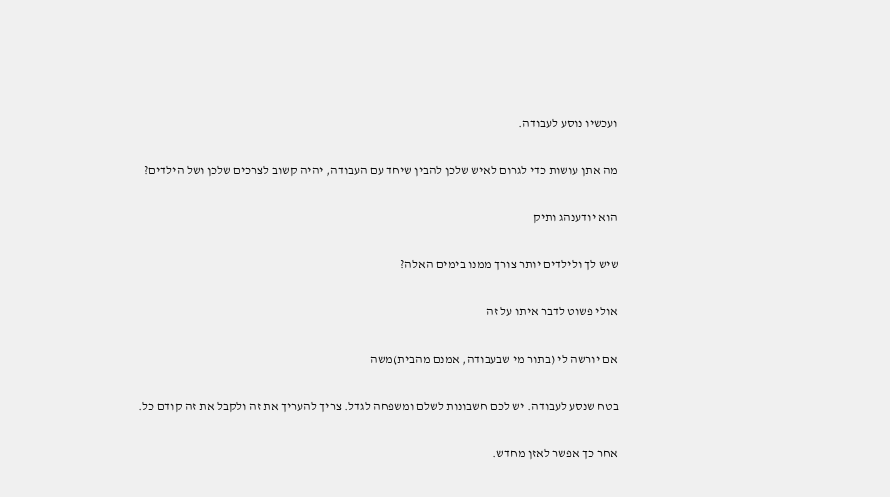ועכשיו נוסע לעבודה.

מה אתן עושות כדי לגרום לאיש שלכן להבין שיחד עם העבודה, יהיה קשוב לצרכים שלכן ושל הילדים?

הוא יודענהג ותיק

שיש לך ולילדים יותר צורך ממנו בימים האלה?

אולי פשוט לדבר איתו על זה

אם יורשה לי (בתור מי שבעבודה, אמנם מהבית)משה

בטח שנסע לעבודה. יש לכם חשבונות לשלם ומשפחה לגדל. צריך להעריך את זה ולקבל את זה קודם כל.

אחר כך אפשר לאזן מחדש.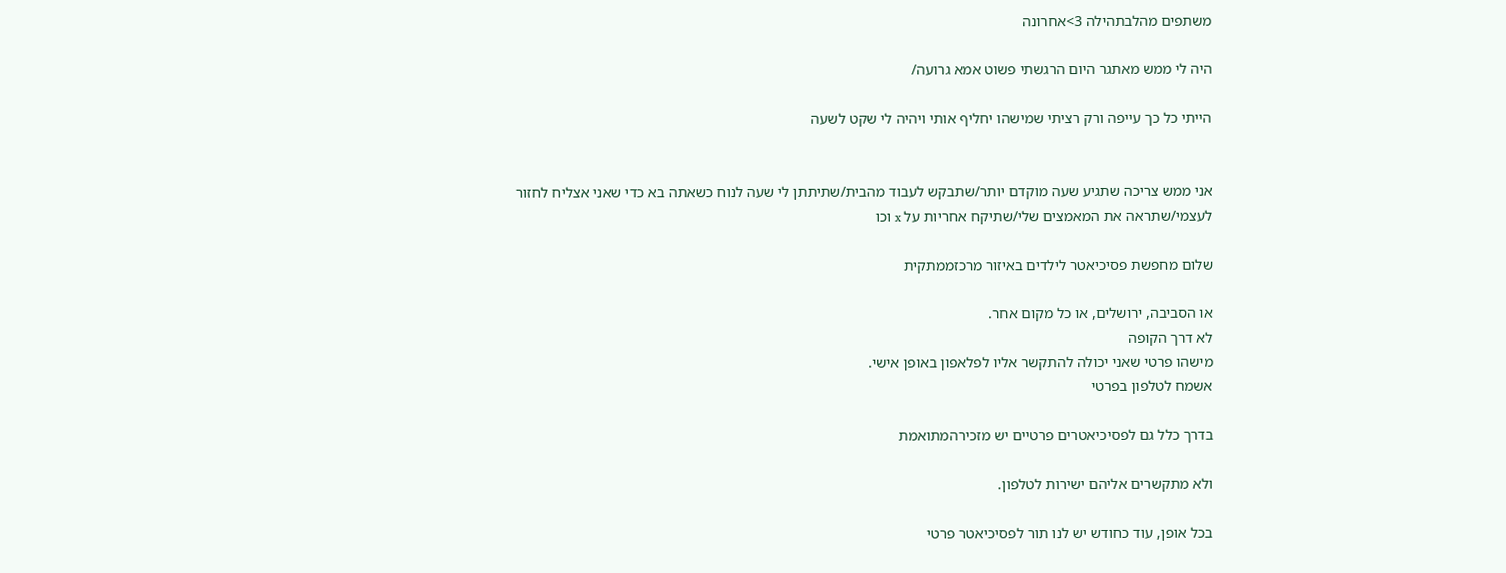משתפים מהלבתהילה 3>אחרונה

היה לי ממש מאתגר היום הרגשתי פשוט אמא גרועה/

הייתי כל כך עייפה ורק רציתי שמישהו יחליף אותי ויהיה לי שקט לשעה


אני ממש צריכה שתגיע שעה מוקדם יותר/שתבקש לעבוד מהבית/שתיתתן לי שעה לנוח כשאתה בא כדי שאני אצליח לחזור לעצמי/שתראה את המאמצים שלי/שתיקח אחריות על x וכו

שלום מחפשת פסיכיאטר לילדים באיזור מרכזממתקית

או הסביבה, ירושלים, או כל מקום אחר.
לא דרך הקופה
מישהו פרטי שאני יכולה להתקשר אליו לפלאפון באופן אישי.
אשמח לטלפון בפרטי

בדרך כלל גם לפסיכיאטרים פרטיים יש מזכירהמתואמת

ולא מתקשרים אליהם ישירות לטלפון.

בכל אופן, עוד כחודש יש לנו תור לפסיכיאטר פרטי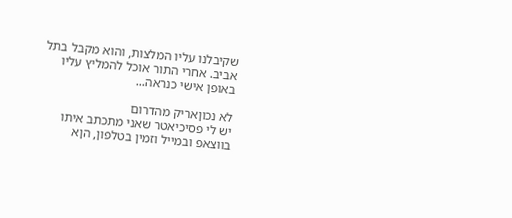שקיבלנו עליו המלצות, והוא מקבל בתל אביב. אחרי התור אוכל להמליץ עליו באופן אישי כנראה...

לא נכוןאריק מהדרום
יש לי פסיכיאטר שאני מתכתב איתו בווצאפ ובמייל וזמין בטלפון, הןא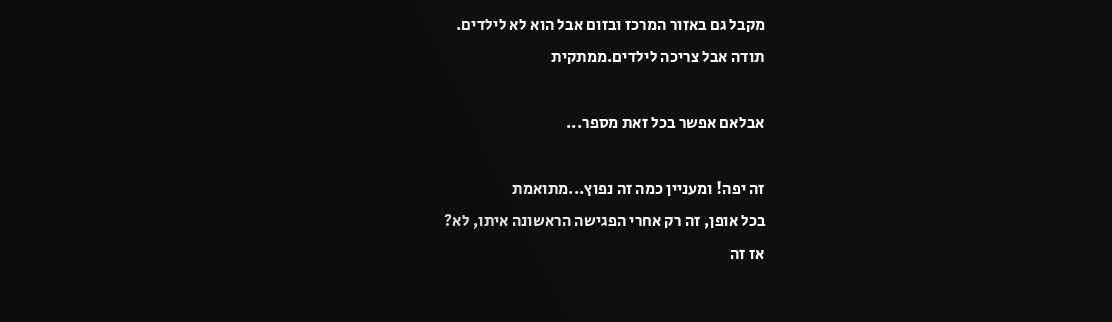מקבל גם באזור המרכז ובזום אבל הוא לא לילדים.
תודה אבל צריכה לילדים.ממתקית

אבלאם אפשר בכל זאת מספר...

זה יפה! ומעניין כמה זה נפוץ...מתואמת
בכל אופן, זה רק אחרי הפגישה הראשונה איתו, לא?
אז זה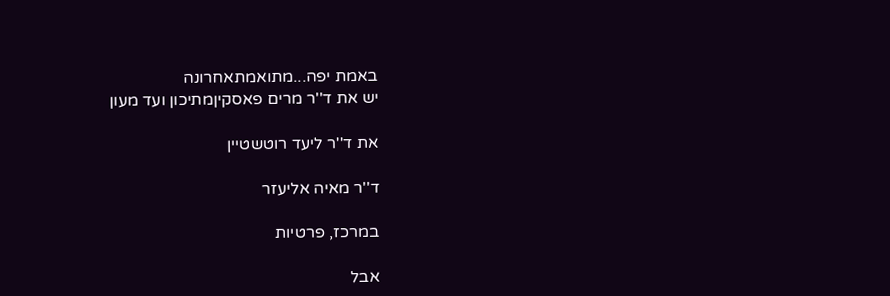באמת יפה...מתואמתאחרונה
יש את ד''ר מרים פאסקיןמתיכון ועד מעון

את ד''ר ליעד רוטשטיין

ד''ר מאיה אליעזר

במרכז, פרטיות

אבל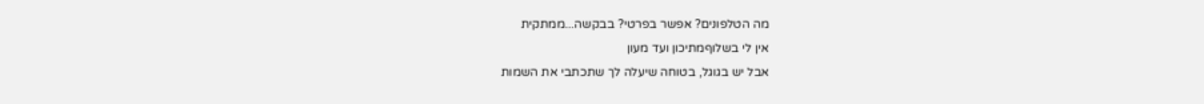מה הטלפונים? אפשר בפרטי? בבקשה...ממתקית
אין לי בשלוףמתיכון ועד מעון
אבל יש בגוגל, בטוחה שיעלה לך שתכתבי את השמות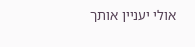אולי יעניין אותך